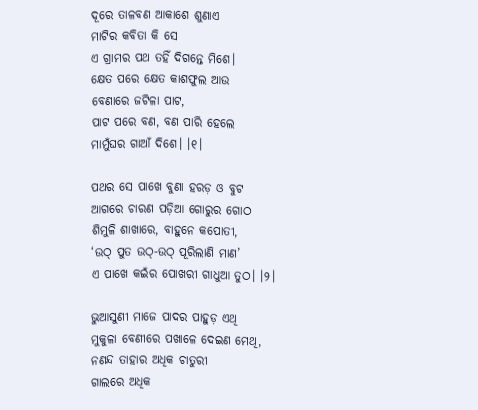ଦୂରେ ତାଳବଣ ଆକାଶେ ଶୁଣାଏ
ମାଟିର କବିତା କି ସେ
ଏ ଗ୍ରାମର ପଥ ତହିଁ ଦିଗନ୍ତେ ମିଶେ।
କ୍ଷେତ ପରେ କ୍ଷେତ କାଶଫୁଲ ଆଉ
ବେଣାରେ ଜଟିଳା ପାଟ,
ପାଟ ପରେ ବଣ, ବଣ ପାରି ହେଲେ
ମାମୁଁଘର ଗାଆଁ ଦିଶେ। ।୧।

ପଥର ସେ ପାଖେ ବୁଣା ହରଡ଼ ଓ ବୁଟ
ଆଗରେ ଚାରଣ ପଡ଼ିଆ ଗୋରୁର ଗୋଠ
ଶିମୁଳି ଶାଖାରେ, ବାହୁନେ କପୋତୀ,
‘ଉଠ୍‌ ପୁତ ଉଠ୍‌-ଉଠ୍‌ ପୂରିଲାଣି ମାଣ’
ଏ ପାଖେ କଇଁର ପୋଖରୀ ଗାଧୁଆ ତୁଠ। ।୨।

ଭୁଆସୁଣୀ ମାଜେ ପାଦର ପାହୁଡ଼ ଏଥି
ମୁକୁଳା ବେଣୀରେ ପଖାଳେ ଦେଇଣ ମେଥି,
ନଣନ୍ଦ ତାହାର ଅଧିକ ଚାତୁରୀ
ଗାଲରେ ଅଧିକ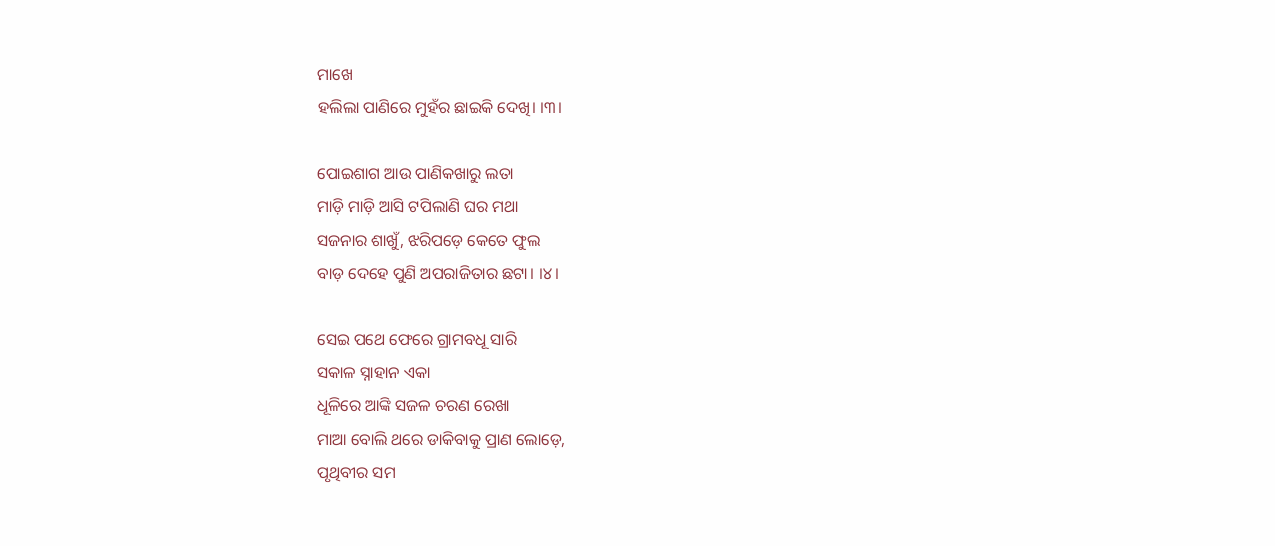ମାଖେ
ହଲିଲା ପାଣିରେ ମୁହଁର ଛାଇକି ଦେଖି। ।୩।

ପୋଇଶାଗ ଆଉ ପାଣିକଖାରୁ ଲତା
ମାଡ଼ି ମାଡ଼ି ଆସି ଟପିଲାଣି ଘର ମଥା
ସଜନାର ଶାଖୁଁ, ଝରିପଡ଼େ କେତେ ଫୁଲ
ବାଡ଼ ଦେହେ ପୁଣି ଅପରାଜିତାର ଛଟା। ।୪।

ସେଇ ପଥେ ଫେରେ ଗ୍ରାମବଧୂ ସାରି
ସକାଳ ସ୍ନାହାନ ଏକା
ଧୂଳିରେ ଆଙ୍କି ସଜଳ ଚରଣ ରେଖା
ମାଆ ବୋଲି ଥରେ ଡାକିବାକୁ ପ୍ରାଣ ଲୋଡ଼େ,
ପୃଥିବୀର ସମ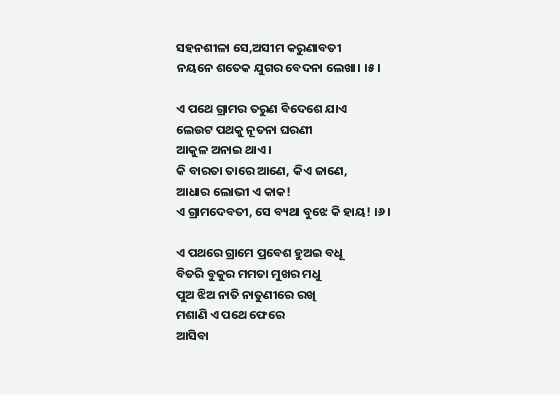ସହନଶୀଳା ସେ,ଅସୀମ କରୁଣାବତୀ
ନୟନେ ଶତେକ ଯୁଗର ବେଦନା ଲେଖା। ।୫।

ଏ ପଥେ ଗ୍ରାମର ତରୁଣ ବିଦେଶେ ଯାଏ
ଲେଉଟ ପଥକୁ ନୂତନା ଘରଣୀ
ଆକୁଳ ଅନାଇ ଥାଏ।
କି ବାରତା ତାରେ ଆଣେ, କିଏ ଜାଣେ,
ଆଧାର ଲୋଭୀ ଏ କାକ!
ଏ ଗ୍ରାମଦେବତୀ, ସେ ବ୍ୟଥା ବୁଝେ କି ହାୟ! ।୬।

ଏ ପଥରେ ଗ୍ରାମେ ପ୍ରବେଶ ହୁଅଇ ବଧୂ
ବିତରି ବୁକୁର ମମତା ମୁଖର ମଧୁ
ପୁଅ ଝିଅ ନାତି ନାତୁଣୀରେ ରଖି
ମଶାଣି ଏ ପଥେ ଫେରେ
ଆସିବା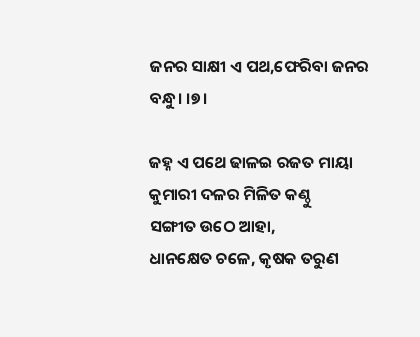ଜନର ସାକ୍ଷୀ ଏ ପଥ,ଫେରିବା ଜନର ବନ୍ଧୁ। ।୭।

ଜହ୍ନ ଏ ପଥେ ଢାଳଇ ରଜତ ମାୟା
କୁମାରୀ ଦଳର ମିଳିତ କଣ୍ଠୁ
ସଙ୍ଗୀତ ଉଠେ ଆହା,
ଧାନକ୍ଷେତ ଚଳେ, କୃଷକ ତରୁଣ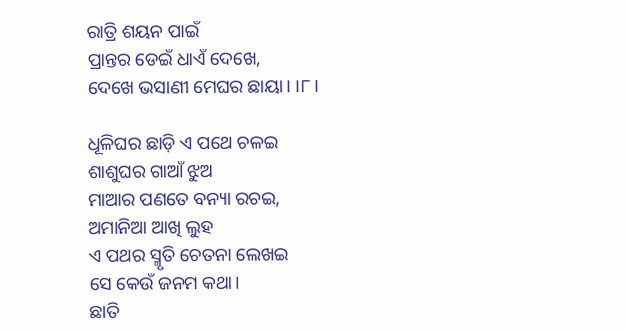ରାତ୍ରି ଶୟନ ପାଇଁ
ପ୍ରାନ୍ତର ଡେଇଁ ଧାଏଁ ଦେଖେ,
ଦେଖେ ଭସାଣୀ ମେଘର ଛାୟା। ।୮।

ଧୂଳିଘର ଛାଡ଼ି ଏ ପଥେ ଚଳଇ
ଶାଶୁଘର ଗାଆଁ ଝୁଅ
ମାଆର ପଣତେ ବନ୍ୟା ରଚଇ,
ଅମାନିଆ ଆଖି ଲୁହ
ଏ ପଥର ସ୍ମୃତି ଚେତନା ଲେଖଇ
ସେ କେଉଁ ଜନମ କଥା।
ଛାତି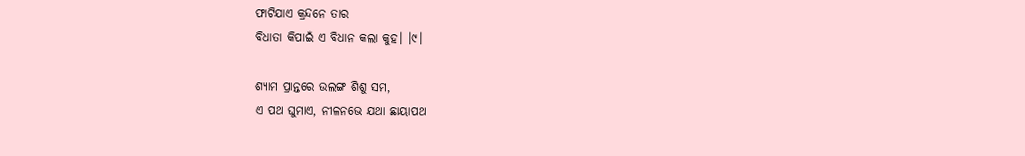ଫାଟିଯାଏ କ୍ରନ୍ଦନେ ତାର
ବିଧାତା କିପାଇଁ ଏ ବିଧାନ କଲା କୁହ। ।୯।

ଶ୍ୟାମ ପ୍ରାନ୍ତରେ ଉଲଙ୍ଗ ଶିଶୁ ସମ,
ଏ ପଥ ଘୁମାଏ, ନୀଳନଭେ ଯଥା ଛାୟାପଥ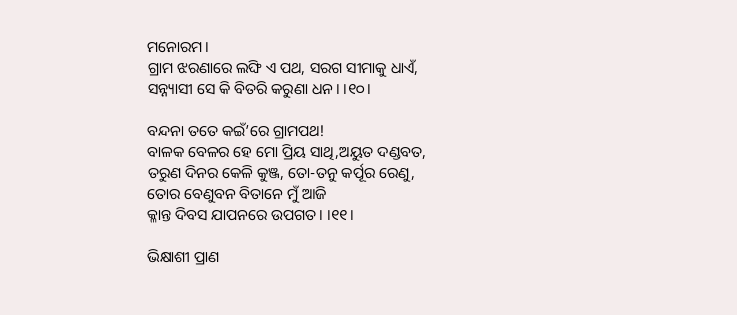ମନୋରମ।
ଗ୍ରାମ ଝରଣାରେ ଲଙ୍ଘି ଏ ପଥ, ସରଗ ସୀମାକୁ ଧାଏଁ,
ସନ୍ନ୍ୟାସୀ ସେ କି ବିତରି କରୁଣା ଧନ। ।୧୦।

ବନ୍ଦନା ତତେ କଇଁ’ରେ ଗ୍ରାମପଥ!
ବାଳକ ବେଳର ହେ ମୋ ପ୍ରିୟ ସାଥି,ଅୟୁତ ଦଣ୍ଡବତ,
ତରୁଣ ଦିନର କେଳି କୁଞ୍ଜ, ତୋ-ତନୁ କର୍ପୂର ରେଣୁ,
ତୋର ବେଣୁବନ ବିତାନେ ମୁଁ ଆଜି
କ୍ଳାନ୍ତ ଦିବସ ଯାପନରେ ଉପଗତ। ।୧୧।

ଭିକ୍ଷାଶୀ ପ୍ରାଣ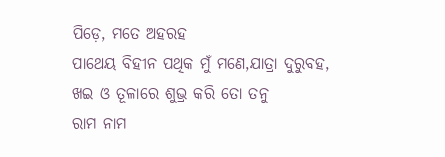ପିଡ଼େ, ମତେ ଅହରହ
ପାଥେୟ ବିହୀନ ପଥିକ ମୁଁ ମଣେ,ଯାତ୍ରା ଦୁରୁବହ,
ଖଇ ଓ ତୂଳାରେ ଶୁଭ୍ର କରି ତୋ ତନୁ
ରାମ ନାମ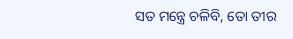ସତ ମନ୍ତ୍ରେ ଚଳିବି, ତୋ ତୀର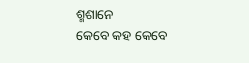ଶ୍ମଶାନେ
କେବେ କହ କେବେ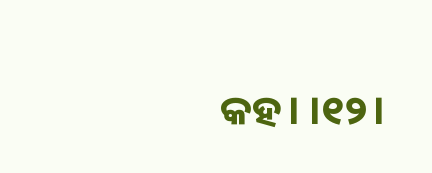କହ। ।୧୨।